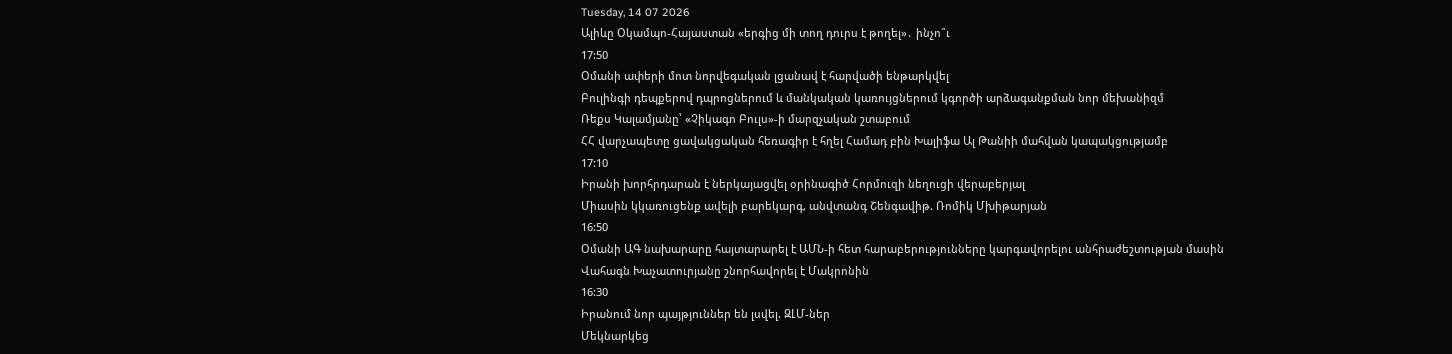Tuesday, 14 07 2026
Ալիևը Օկամպո-Հայաստան «երգից մի տող դուրս է թողել»․ ինչո՞ւ
17:50
Օմանի ափերի մոտ նորվեգական լցանավ է հարվածի ենթարկվել
Բուլինգի դեպքերով դպրոցներում և մանկական կառույցներում կգործի արձագանքման նոր մեխանիզմ
Ռեքս Կալամյանը՝ «Չիկագո Բուլս»-ի մարզչական շտաբում
ՀՀ վարչապետը ցավակցական հեռագիր է հղել Համադ բին Խալիֆա Ալ Թանիի մահվան կապակցությամբ
17:10
Իրանի խորհրդարան է ներկայացվել օրինագիծ Հորմուզի նեղուցի վերաբերյալ
Միասին կկառուցենք ավելի բարեկարգ, անվտանգ Շենգավիթ. Ռոմիկ Մխիթարյան
16:50
Օմանի ԱԳ նախարարը հայտարարել է ԱՄՆ-ի հետ հարաբերությունները կարգավորելու անհրաժեշտության մասին
Վահագն Խաչատուրյանը շնորհավորել է Մակրոնին
16:30
Իրանում նոր պայթյուններ են լսվել. ԶԼՄ-ներ
Մեկնարկեց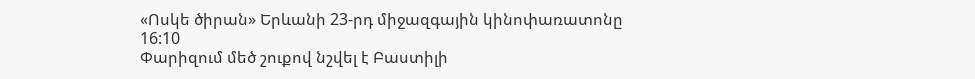«Ոսկե ծիրան» Երևանի 23-րդ միջազգային կինոփառատոնը
16:10
Փարիզում մեծ շուքով նշվել է Բաստիլի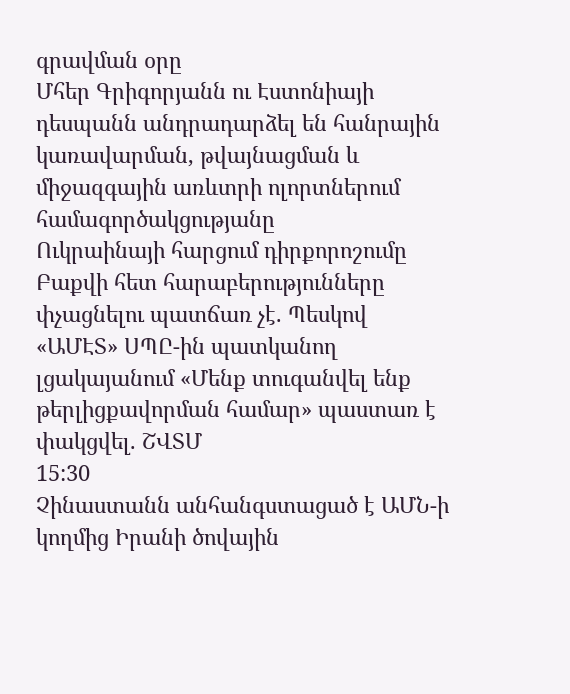գրավման օրը
Մհեր Գրիգորյանն ու Էստոնիայի դեսպանն անդրադարձել են հանրային կառավարման, թվայնացման և միջազգային առևտրի ոլորտներում համագործակցությանը
Ուկրաինայի հարցում դիրքորոշումը Բաքվի հետ հարաբերությունները փչացնելու պատճառ չէ. Պեսկով
«ԱՄԷՏ» ՍՊԸ-ին պատկանող լցակայանում «Մենք տուգանվել ենք թերլիցքավորման համար» պաստառ է փակցվել. ՇՎՏՄ
15:30
Չինաստանն անհանգստացած է ԱՄՆ-ի կողմից Իրանի ծովային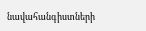նավահանգիստների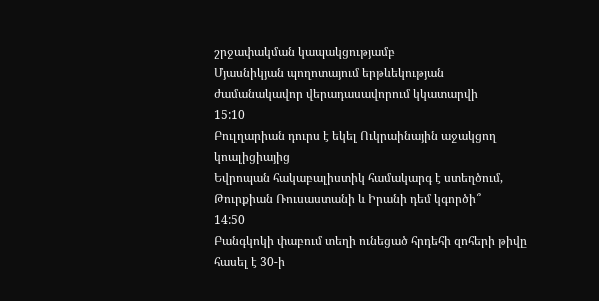շրջափակման կապակցությամբ
Մյասնիկյան պողոտայում երթևեկության ժամանակավոր վերադասավորում կկատարվի
15:10
Բուլղարիան դուրս է եկել Ուկրաինային աջակցող կոալիցիայից
Եվրոպան հակաբալիստիկ համակարգ է ստեղծում, Թուրքիան Ռուսաստանի և Իրանի դեմ կգործի՞
14:50
Բանգկոկի փաբում տեղի ունեցած հրդեհի զոհերի թիվը հասել է 30-ի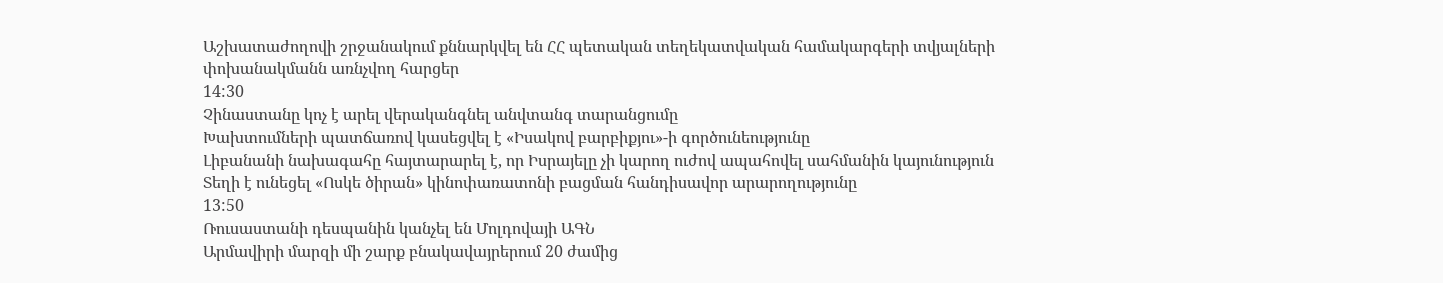Աշխատաժողովի շրջանակում քննարկվել են ՀՀ պետական տեղեկատվական համակարգերի տվյալների փոխանակմանն առնչվող հարցեր
14:30
Չինաստանը կոչ է արել վերականգնել անվտանգ տարանցումը
Խախտումների պատճառով կասեցվել է «Իսակով բարբիքյու»-ի գործունեությունը
Լիբանանի նախագահը հայտարարել է, որ Իսրայելը չի կարող ուժով ապահովել սահմանին կայունություն
Տեղի է ունեցել «Ոսկե ծիրան» կինոփառատոնի բացման հանդիսավոր արարողությունը
13:50
Ռուսաստանի դեսպանին կանչել են Մոլդովայի ԱԳՆ
Արմավիրի մարզի մի շարք բնակավայրերում 20 ժամից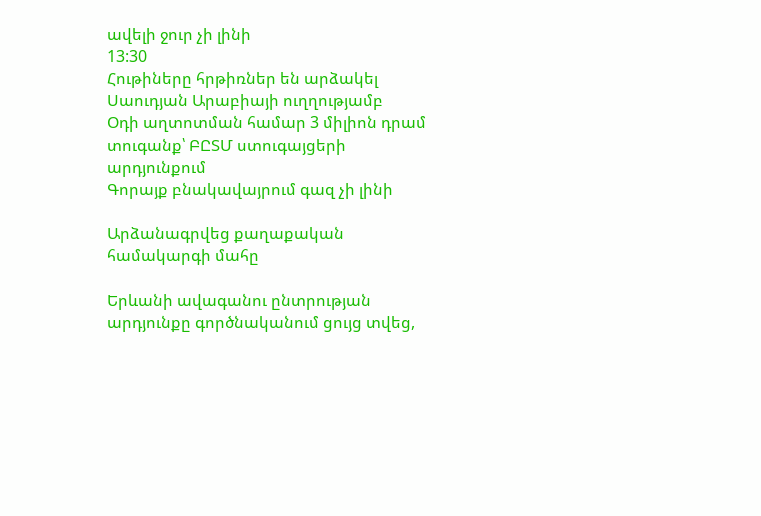ավելի ջուր չի լինի
13:30
Հութիները հրթիռներ են արձակել Սաուդյան Արաբիայի ուղղությամբ
Օդի աղտոտման համար 3 միլիոն դրամ տուգանք՝ ԲԸՏՄ ստուգայցերի արդյունքում
Գորայք բնակավայրում գազ չի լինի

Արձանագրվեց քաղաքական համակարգի մահը

Երևանի ավագանու ընտրության արդյունքը գործնականում ցույց տվեց,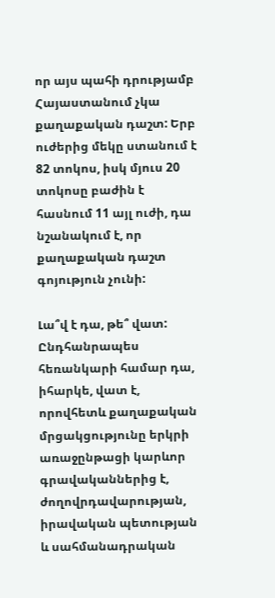որ այս պահի դրությամբ Հայաստանում չկա քաղաքական դաշտ: Երբ ուժերից մեկը ստանում է 82 տոկոս, իսկ մյուս 20 տոկոսը բաժին է հասնում 11 այլ ուժի, դա նշանակում է, որ քաղաքական դաշտ գոյություն չունի:

Լա՞վ է դա, թե՞ վատ: Ընդհանրապես հեռանկարի համար դա, իհարկե, վատ է, որովհետև քաղաքական մրցակցությունը երկրի առաջընթացի կարևոր գրավականներից է, ժողովրդավարության, իրավական պետության և սահմանադրական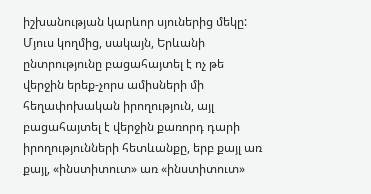իշխանության կարևոր սյուներից մեկը: Մյուս կողմից, սակայն, Երևանի ընտրությունը բացահայտել է ոչ թե վերջին երեք-չորս ամիսների մի հեղափոխական իրողություն, այլ բացահայտել է վերջին քառորդ դարի իրողությունների հետևանքը, երբ քայլ առ քայլ, «ինստիտուտ» առ «ինստիտուտ»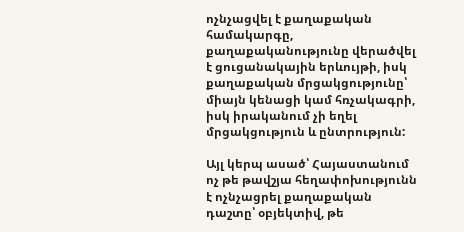ոչնչացվել է քաղաքական համակարգը, քաղաքականությունը վերածվել է ցուցանակային երևույթի, իսկ քաղաքական մրցակցությունը՝ միայն կենացի կամ հռչակագրի, իսկ իրականում չի եղել մրցակցություն և ընտրություն:

Այլ կերպ ասած՝ Հայաստանում ոչ թե թավշյա հեղափոխությունն է ոչնչացրել քաղաքական դաշտը՝ օբյեկտիվ, թե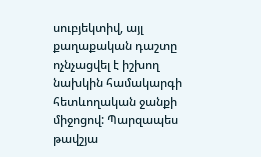սուբյեկտիվ, այլ քաղաքական դաշտը ոչնչացվել է իշխող նախկին համակարգի հետևողական ջանքի միջոցով: Պարզապես թավշյա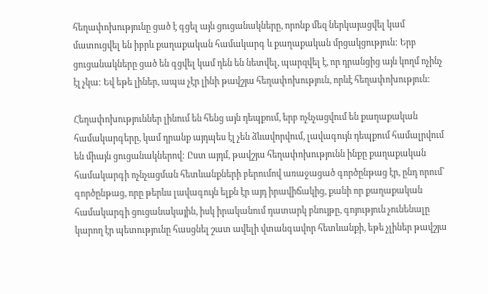հեղափոխությունը ցած է գցել այն ցուցանակները, որոնք մեզ ներկայացվել կամ մատուցվել են իբրև քաղաքական համակարգ և քաղաքական մրցակցություն: Երբ ցուցանակները ցած են գցվել կամ դեն են նետվել, պարզվել է, որ դրանցից այն կողմ ոչինչ էլ չկա: Եվ եթե լիներ, ապա չէր լինի թավշյա հեղափոխություն, որևէ հեղափոխություն:

Հեղափոխություններ լինում են հենց այն դեպքում, երբ ոչնչացվում են քաղաքական համակարգերը, կամ դրանք այդպես էլ չեն ձևավորվում, լավագույն դեպքում համալրվում են միայն ցուցանակներով: Ըստ այդմ, թավշյա հեղափոխությունն ինքը քաղաքական համակարգի ոչնչացման հետևանքների բերումով առաջացած գործընթաց էր, ընդ որում՝ գործընթաց, որը թերևս լավագույն ելքն էր այդ իրավիճակից, քանի որ քաղաքական համակարգի ցուցանակային, իսկ իրականում դատարկ բնույթը, գոյություն չունենալը կարող էր պետությունը հասցնել շատ ավելի վտանգավոր հետևանքի, եթե չլիներ թավշյա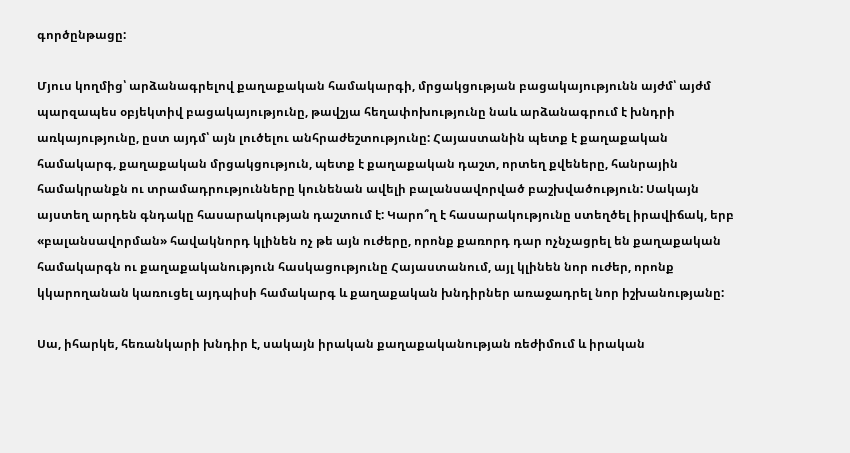գործընթացը:

Մյուս կողմից՝ արձանագրելով քաղաքական համակարգի, մրցակցության բացակայությունն այժմ՝ այժմ պարզապես օբյեկտիվ բացակայությունը, թավշյա հեղափոխությունը նաև արձանագրում է խնդրի առկայությունը, ըստ այդմ՝ այն լուծելու անհրաժեշտությունը: Հայաստանին պետք է քաղաքական համակարգ, քաղաքական մրցակցություն, պետք է քաղաքական դաշտ, որտեղ քվեները, հանրային համակրանքն ու տրամադրությունները կունենան ավելի բալանսավորված բաշխվածություն: Սակայն այստեղ արդեն գնդակը հասարակության դաշտում է: Կարո՞ղ է հասարակությունը ստեղծել իրավիճակ, երբ «բալանսավորման» հավակնորդ կլինեն ոչ թե այն ուժերը, որոնք քառորդ դար ոչնչացրել են քաղաքական համակարգն ու քաղաքականություն հասկացությունը Հայաստանում, այլ կլինեն նոր ուժեր, որոնք կկարողանան կառուցել այդպիսի համակարգ և քաղաքական խնդիրներ առաջադրել նոր իշխանությանը:

Սա, իհարկե, հեռանկարի խնդիր է, սակայն իրական քաղաքականության ռեժիմում և իրական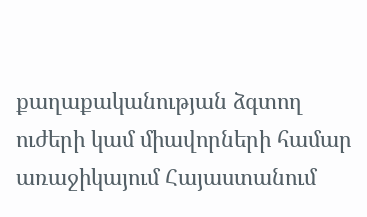քաղաքականության ձգտող ուժերի կամ միավորների համար առաջիկայում Հայաստանում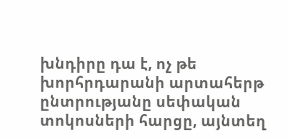խնդիրը դա է, ոչ թե խորհրդարանի արտահերթ ընտրությանը սեփական տոկոսների հարցը, այնտեղ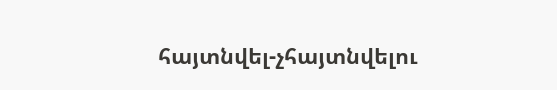հայտնվել-չհայտնվելու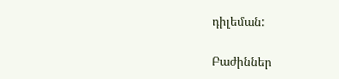դիլեման:

Բաժիններ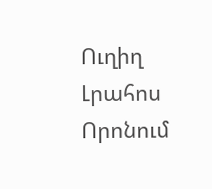Ուղիղ
Լրահոս
Որոնում